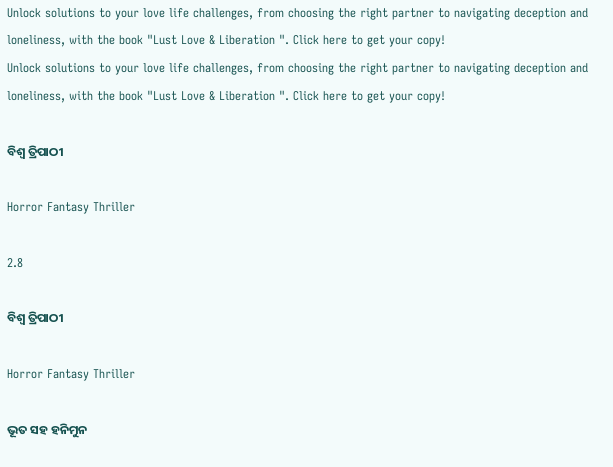Unlock solutions to your love life challenges, from choosing the right partner to navigating deception and loneliness, with the book "Lust Love & Liberation ". Click here to get your copy!
Unlock solutions to your love life challenges, from choosing the right partner to navigating deception and loneliness, with the book "Lust Love & Liberation ". Click here to get your copy!

ବିଶ୍ୱ ତ୍ରିପାଠୀ

Horror Fantasy Thriller

2.8

ବିଶ୍ୱ ତ୍ରିପାଠୀ

Horror Fantasy Thriller

ଭୂତ ସହ ହନିମୁନ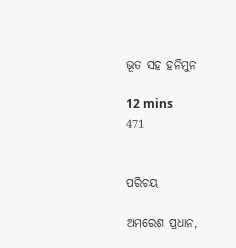ଭୂତ ସହ ହନିମୁନ

12 mins
471


ପରିଚୟ

ଅମରେଶ ପ୍ରଧାନ,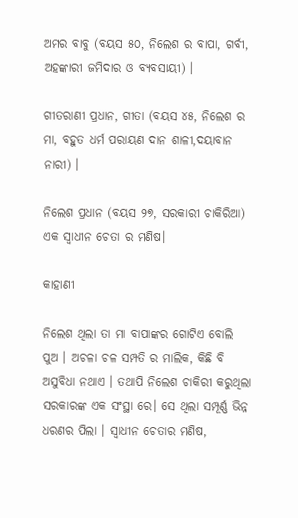ଅମର ବାବୁ (ବୟସ ୫୦, ନିଲେଶ ର ବାପା, ଗର୍ବୀ, ଅହଙ୍କାରୀ ଜମିଦାର ଓ ବ୍ୟବସାୟୀ) ।

ଗୀତରାଣୀ ପ୍ରଧାନ, ଗୀତା (ବୟସ ୪୫, ନିଲେଶ ର ମା, ବହୁତ ଧର୍ମ ପରାୟଣ ଦାନ ଶାଳୀ,ଦୟାବାନ ନାରୀ) ।

ନିଲେଶ ପ୍ରଧାନ (ବୟସ ୨୭, ସରକାରୀ ଚାକିରିଆ) ଏକ ସ୍ୱାଧୀନ ଚେତା ର ମଣିଷ।

କାହାଣୀ

ନିଲେଶ ଥିଲା ତା ମା ବାପାଙ୍କର ଗୋଟିଏ ବୋଲି ପୁଅ । ଅଚଳା ଚଳ ସମ୍ପତି ର ମାଲିକ, କିଛି ବି ଅସୁବିଧା ନଥାଏ । ତଥାପି ନିଲେଶ ଚାକିରୀ କରୁଥିଲା ସରକାରଙ୍କ ଏକ ସଂସ୍ଥା ରେ। ସେ ଥିଲା ସମ୍ପୂର୍ଣ୍ଣ ଭିନ୍ନ ଧରଣର ପିଲା । ସ୍ୱାଧୀନ ଚେତାର ମଣିଷ,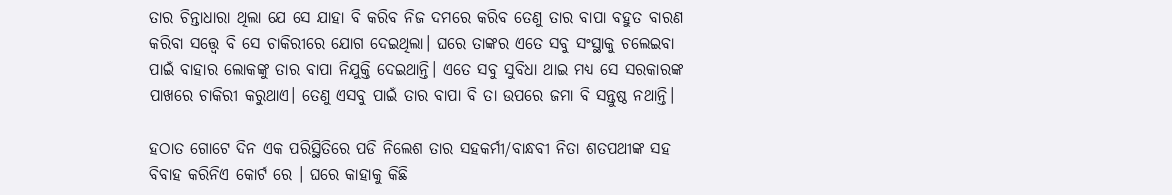ତାର ଚିନ୍ତାଧାରା ଥିଲା ଯେ ସେ ଯାହା ବି କରିବ ନିଜ ଦମରେ କରିବ ତେଣୁ ତାର ବାପା ବହୁତ ବାରଣ କରିବା ସତ୍ତ୍ୱେ ବି ସେ ଚାକିରୀରେ ଯୋଗ ଦେଇଥିଲା। ଘରେ ତାଙ୍କର ଏତେ ସବୁ ସଂସ୍ଥାକୁ ଚଲେଇବା ପାଇଁ ବାହାର ଲୋକଙ୍କୁ ତାର ବାପା ନିଯୁକ୍ତି ଦେଇଥାନ୍ତି। ଏତେ ସବୁ ସୁବିଧା ଥାଇ ମଧ୍ୟ ସେ ସରକାରଙ୍କ ପାଖରେ ଚାକିରୀ କରୁଥାଏ। ତେଣୁ ଏସବୁ ପାଇଁ ତାର ବାପା ବି ତା ଉପରେ ଜମା ବି ସନ୍ତୁଷ୍ଠ ନଥାନ୍ତି।

ହଠାତ ଗୋଟେ ଦିନ ଏକ ପରିସ୍ଥିତିରେ ପଡି ନିଲେଶ ତାର ସହକର୍ମୀ/ବାନ୍ଧବୀ ନିତା ଶତପଥୀଙ୍କ ସହ ବିବାହ କରିନିଏ କୋର୍ଟ ରେ । ଘରେ କାହାକୁ କିଛି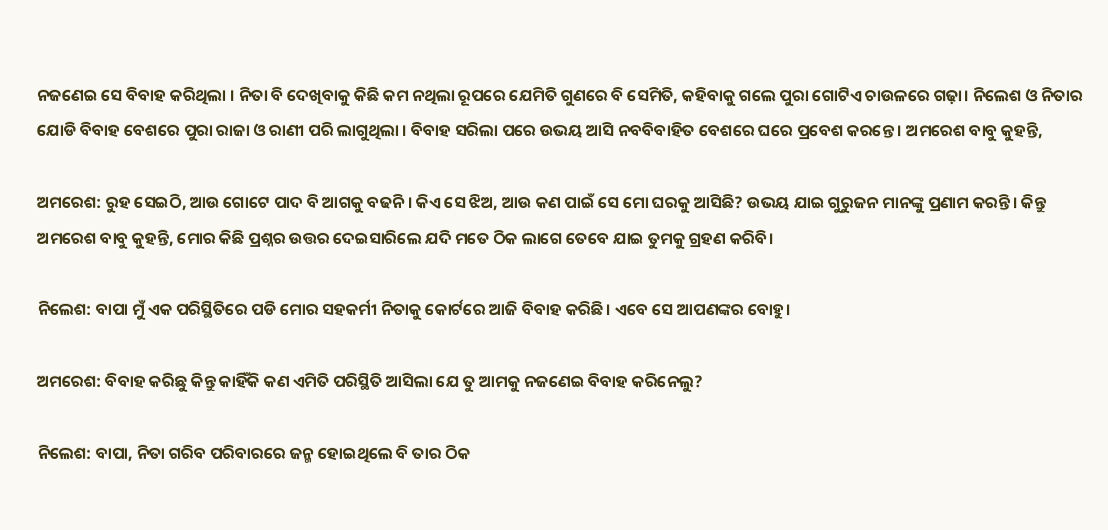ନଜଣେଇ ସେ ବିବାହ କରିଥିଲା । ନିତା ବି ଦେଖିବାକୁ କିଛି କମ ନଥିଲା ରୂପରେ ଯେମିତି ଗୁଣରେ ବି ସେମିତି, କହିବାକୁ ଗଲେ ପୁରା ଗୋଟିଏ ଚାଉଳରେ ଗଢ଼ା। ନିଲେଶ ଓ ନିତାର ଯୋଡି ବିବାହ ବେଶରେ ପୁରା ରାଜା ଓ ରାଣୀ ପରି ଲାଗୁଥିଲା । ବିବାହ ସରିଲା ପରେ ଉଭୟ ଆସି ନବବିବାହିତ ବେଶରେ ଘରେ ପ୍ରବେଶ କରନ୍ତେ । ଅମରେଶ ବାବୁ କୁହନ୍ତି,

ଅମରେଶ: ରୁହ ସେଇଠି, ଆଉ ଗୋଟେ ପାଦ ବି ଆଗକୁ ବଢନି । କିଏ ସେ ଝିଅ, ଆଉ କଣ ପାଇଁ ସେ ମୋ ଘରକୁ ଆସିଛି? ଉଭୟ ଯାଇ ଗୁରୁଜନ ମାନଙ୍କୁ ପ୍ରଣାମ କରନ୍ତି। କିନ୍ତୁ ଅମରେଶ ବାବୁ କୁହନ୍ତି, ମୋର କିଛି ପ୍ରଶ୍ନର ଉତ୍ତର ଦେଇସାରିଲେ ଯଦି ମତେ ଠିକ ଲାଗେ ତେବେ ଯାଇ ତୁମକୁ ଗ୍ରହଣ କରିବି।

ନିଲେଶ: ବାପା ମୁଁ ଏକ ପରିସ୍ଥିତିରେ ପଡି ମୋର ସହକର୍ମୀ ନିତାକୁ କୋର୍ଟରେ ଆଜି ବିବାହ କରିଛି। ଏବେ ସେ ଆପଣଙ୍କର ବୋହୁ।

ଅମରେଶ: ବିବାହ କରିଛୁ କିନ୍ତୁ କାହିଁକି କଣ ଏମିତି ପରିସ୍ଥିତି ଆସିଲା ଯେ ତୁ ଆମକୁ ନଜଣେଇ ବିବାହ କରିନେଲୁ?

ନିଲେଶ: ବାପା, ନିତା ଗରିବ ପରିବାରରେ ଜନ୍ମ ହୋଇଥିଲେ ବି ତାର ଠିକ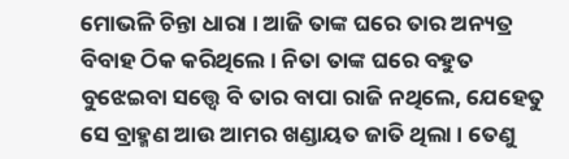ମୋଭଳି ଚିନ୍ତା ଧାରା । ଆଜି ତାଙ୍କ ଘରେ ତାର ଅନ୍ୟତ୍ର ବିବାହ ଠିକ କରିଥିଲେ । ନିତା ତାଙ୍କ ଘରେ ବହୁତ ବୁଝେଇବା ସତ୍ତ୍ୱେ ବି ତାର ବାପା ରାଜି ନଥିଲେ, ଯେହେତୁ ସେ ବ୍ରାହ୍ମଣ ଆଉ ଆମର ଖଣ୍ଡାୟତ ଜାତି ଥିଲା । ତେଣୁ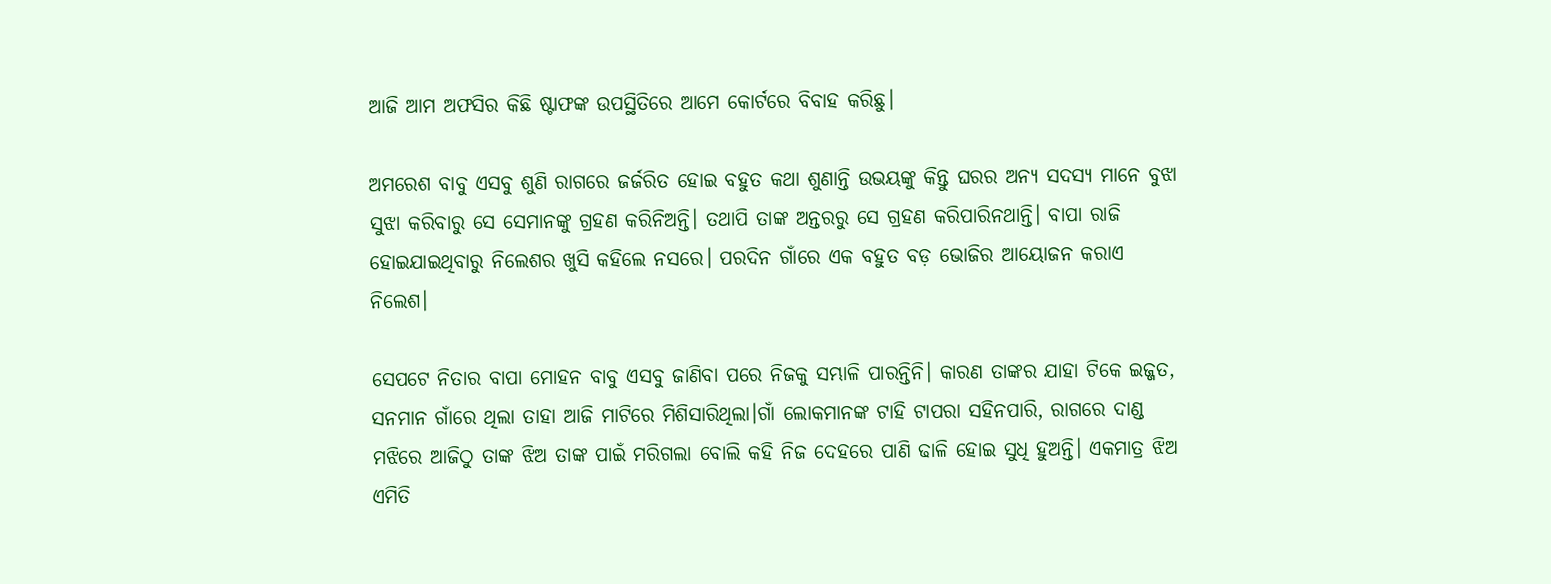ଆଜି ଆମ ଅଫସିର କିଛି ଷ୍ଟାଫଙ୍କ ଉପସ୍ଥିତିରେ ଆମେ କୋର୍ଟରେ ବିବାହ କରିଛୁ।

ଅମରେଶ ବାବୁ ଏସବୁ ଶୁଣି ରାଗରେ ଜର୍ଜରିତ ହୋଇ ବହୁତ କଥା ଶୁଣାନ୍ତି ଉଭୟଙ୍କୁ କିନ୍ତୁ ଘରର ଅନ୍ୟ ସଦସ୍ୟ ମାନେ ବୁଝା ସୁଝା କରିବାରୁ ସେ ସେମାନଙ୍କୁ ଗ୍ରହଣ କରିନିଅନ୍ତି। ତଥାପି ତାଙ୍କ ଅନ୍ତରରୁ ସେ ଗ୍ରହଣ କରିପାରିନଥାନ୍ତି। ବାପା ରାଜି ହୋଇଯାଇଥିବାରୁ ନିଲେଶର ଖୁସି କହିଲେ ନସରେ। ପରଦିନ ଗାଁରେ ଏକ ବହୁତ ବଡ଼ ଭୋଜିର ଆୟୋଜନ କରାଏ ନିଲେଶ।

ସେପଟେ ନିତାର ବାପା ମୋହନ ବାବୁ ଏସବୁ ଜାଣିବା ପରେ ନିଜକୁ ସମ୍ଭାଳି ପାରନ୍ତିନି। କାରଣ ତାଙ୍କର ଯାହା ଟିକେ ଇଜ୍ଜତ, ସନମାନ ଗାଁରେ ଥିଲା ତାହା ଆଜି ମାଟିରେ ମିଶିସାରିଥିଲା।ଗାଁ ଲୋକମାନଙ୍କ ଟାହି ଟାପରା ସହିନପାରି, ରାଗରେ ଦାଣ୍ଡ ମଝିରେ ଆଜିଠୁ ତାଙ୍କ ଝିଅ ତାଙ୍କ ପାଇଁ ମରିଗଲା ବୋଲି କହି ନିଜ ଦେହରେ ପାଣି ଢାଳି ହୋଇ ସୁଧି ହୁଅନ୍ତି। ଏକମାତ୍ର ଝିଅ ଏମିତି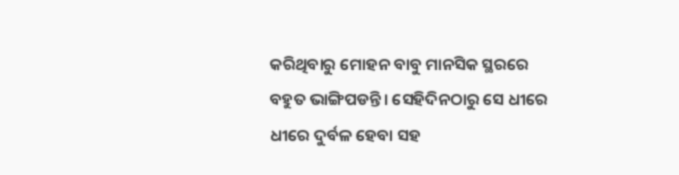କରିଥିବାରୁ ମୋହନ ବାବୁ ମାନସିକ ସ୍ଥରରେ ବହୁତ ଭାଙ୍ଗିପଡନ୍ତି। ସେହିଦିନଠାରୁ ସେ ଧୀରେ ଧୀରେ ଦୁର୍ବଳ ହେବା ସହ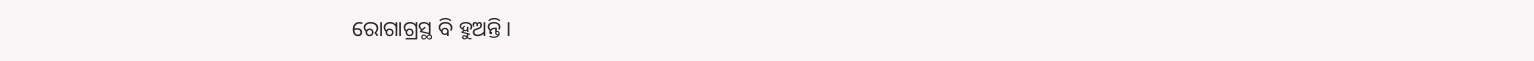ରୋଗାଗ୍ରସ୍ଥ ବି ହୁଅନ୍ତି।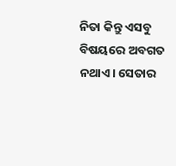ନିତା କିନ୍ତୁ ଏସବୁ ବିଷୟରେ ଅବଗତ ନଥାଏ। ସେତାର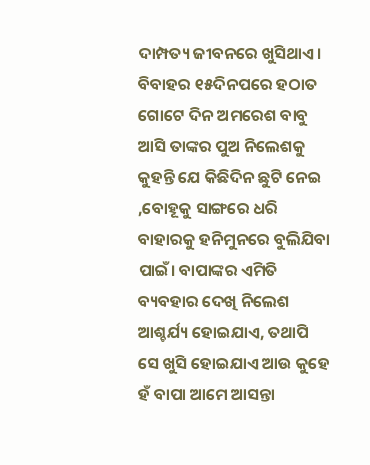ଦାମ୍ପତ୍ୟ ଜୀବନରେ ଖୁସିଥାଏ। ବିବାହର ୧୫ଦିନପରେ ହଠାତ ଗୋଟେ ଦିନ ଅମରେଶ ବାବୁ ଆସି ତାଙ୍କର ପୁଅ ନିଲେଶକୁ କୁହନ୍ତି ଯେ କିଛିଦିନ ଛୁଟି ନେଇ ,ବୋହୂକୁ ସାଙ୍ଗରେ ଧରି ବାହାରକୁ ହନିମୁନରେ ବୁଲିଯିବା ପାଇଁ। ବାପାଙ୍କର ଏମିତି ବ୍ୟବହାର ଦେଖି ନିଲେଶ ଆଶ୍ଚର୍ଯ୍ୟ ହୋଇଯାଏ, ତଥାପି ସେ ଖୁସି ହୋଇଯାଏ ଆଉ କୁହେ ହଁ ବାପା ଆମେ ଆସନ୍ତା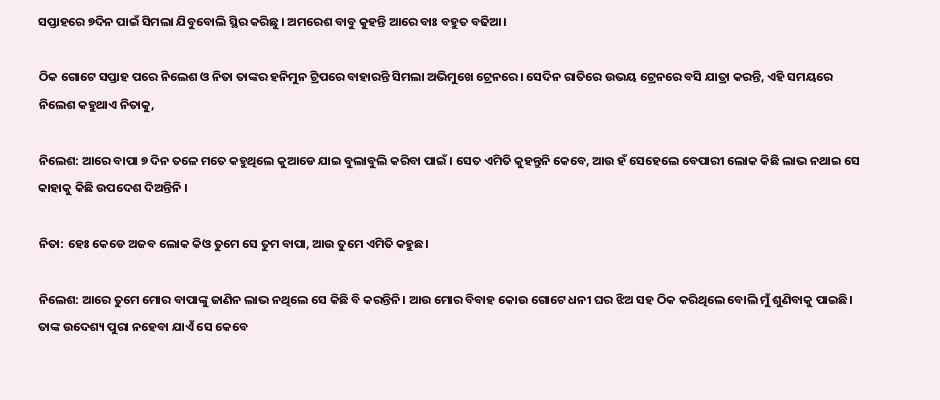ସପ୍ତାହରେ ୭ଦିନ ପାଇଁ ସିମଲା ଯିବୁବୋଲି ସ୍ଥିର କରିଛୁ । ଅମରେଶ ବାବୁ କୁହନ୍ତି ଆରେ ବାଃ ବହୁତ ବଢିଆ।

ଠିକ ଗୋଟେ ସପ୍ତାହ ପରେ ନିଲେଶ ଓ ନିତା ତାଙ୍କର ହନିମୁନ ଟ୍ରିପରେ ବାହାରନ୍ତି ସିମଲା ଅଭିମୁଖେ ଟ୍ରେନରେ। ସେଦିନ ରାତିରେ ଉଭୟ ଟ୍ରେନରେ ବସି ଯାତ୍ରା କରନ୍ତି, ଏହି ସମୟରେ ନିଲେଶ କହୁଥାଏ ନିତାକୁ,

ନିଲେଶ: ଆରେ ବାପା ୭ ଦିନ ତଳେ ମତେ କହୁଥିଲେ କୁଆଡେ ଯାଇ ବୁଲାବୁଲି କରିବା ପାଇଁ । ସେତ ଏମିତି କୁହନ୍ତୁନି କେବେ, ଆଉ ହଁ ସେହେଲେ ବେପାରୀ ଲୋକ କିଛି ଲାଭ ନଥାଇ ସେ କାହାକୁ କିଛି ଉପଦେଶ ଦିଅନ୍ତିନି ।

ନିତା: ହେଃ କେଡେ ଅଜବ ଲୋକ କିଓ ତୁମେ ସେ ତୁମ ବାପା, ଆଉ ତୁମେ ଏମିତି କହୁଛ।

ନିଲେଶ: ଆରେ ତୁମେ ମୋର ବାପାଙ୍କୁ ଜାଣିନ ଲାଭ ନଥିଲେ ସେ କିଛି ବି କରନ୍ତିନି। ଆଉ ମୋର ବିବାହ କୋଉ ଗୋଟେ ଧନୀ ଘର ଝିଅ ସହ ଠିକ କରିଥିଲେ ବୋଲି ମୁଁ ଶୁଣିବାକୁ ପାଇଛି। ତାଙ୍କ ଉଦେଶ୍ୟ ପୁରା ନହେବା ଯାଏଁ ସେ କେବେ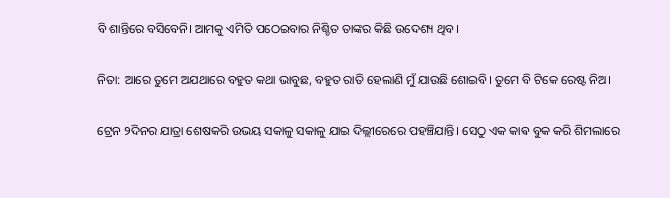ବି ଶାନ୍ତିରେ ବସିବେନି। ଆମକୁ ଏମିତି ପଠେଇବାର ନିଶ୍ଚିତ ତାଙ୍କର କିଛି ଉଦେଶ୍ୟ ଥିବ।

ନିତା: ଆରେ ତୁମେ ଅଯଥାରେ ବହୁତ କଥା ଭାବୁଛ, ବହୁତ ରାତି ହେଲାଣି ମୁଁ ଯାଉଛି ଶୋଇବି। ତୁମେ ବି ଟିକେ ରେଷ୍ଟ ନିଅ।

ଟ୍ରେନ ୨ଦିନର ଯାତ୍ରା ଶେଷକରି ଉଭୟ ସକାଳୁ ସକାଳୁ ଯାଇ ଦିଲ୍ଲୀରେରେ ପହଞ୍ଚିଯାନ୍ତି। ସେଠୁ ଏକ କାଵ ବୁକ କରି ଶିମଲାରେ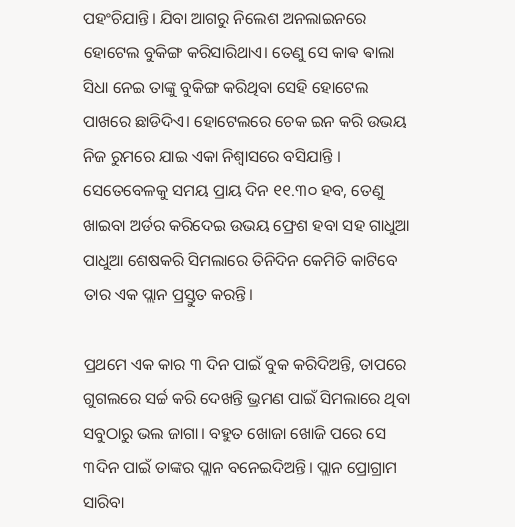ପହଂଚିଯାନ୍ତି। ଯିବା ଆଗରୁ ନିଲେଶ ଅନଲାଇନରେ ହୋଟେଲ ବୁକିଙ୍ଗ କରିସାରିଥାଏ। ତେଣୁ ସେ କାଵ ଵାଲା ସିଧା ନେଇ ତାଙ୍କୁ ବୁକିଙ୍ଗ କରିଥିବା ସେହି ହୋଟେଲ ପାଖରେ ଛାଡିଦିଏ। ହୋଟେଲରେ ଚେକ ଇନ କରି ଉଭୟ ନିଜ ରୁମରେ ଯାଇ ଏକା ନିଶ୍ୱାସରେ ବସିଯାନ୍ତି । ସେତେବେଳକୁ ସମୟ ପ୍ରାୟ ଦିନ ୧୧.୩୦ ହବ, ତେଣୁ ଖାଇବା ଅର୍ଡର କରିଦେଇ ଉଭୟ ଫ୍ରେଶ ହବା ସହ ଗାଧୁଆ ପାଧୁଆ ଶେଷକରି ସିମଲାରେ ତିନିଦିନ କେମିତି କାଟିବେ ତାର ଏକ ପ୍ଲାନ ପ୍ରସ୍ତୁତ କରନ୍ତି।

ପ୍ରଥମେ ଏକ କାର ୩ ଦିନ ପାଇଁ ବୁକ କରିଦିଅନ୍ତି, ତାପରେ ଗୁଗଲରେ ସର୍ଚ୍ଚ କରି ଦେଖନ୍ତି ଭ୍ରମଣ ପାଇଁ ସିମଲାରେ ଥିବା ସବୁଠାରୁ ଭଲ ଜାଗା। ବହୁତ ଖୋଜା ଖୋଜି ପରେ ସେ ୩ଦିନ ପାଇଁ ତାଙ୍କର ପ୍ଲାନ ବନେଇଦିଅନ୍ତି। ପ୍ଲାନ ପ୍ରୋଗ୍ରାମ ସାରିବା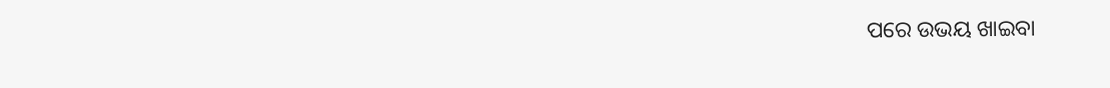ପରେ ଉଭୟ ଖାଇବା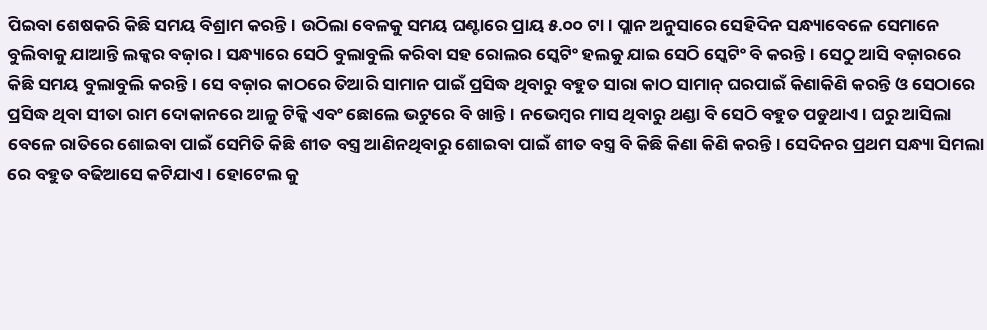ପିଇବା ଶେଷକରି କିଛି ସମୟ ବିଶ୍ରାମ କରନ୍ତି। ଉଠିଲା ବେଳକୁ ସମୟ ଘଣ୍ଟାରେ ପ୍ରାୟ ୫.୦୦ ଟା। ପ୍ଲାନ ଅନୁସାରେ ସେହିଦିନ ସନ୍ଧ୍ୟାବେଳେ ସେମାନେ ବୁଲିବାକୁ ଯାଆନ୍ତି ଲକ୍କର ବଜ଼ାର। ସନ୍ଧ୍ୟାରେ ସେଠି ବୁଲାବୁଲି କରିବା ସହ ରୋଲର ସ୍କେଟିଂ ହଲକୁ ଯାଇ ସେଠି ସ୍କେଟିଂ ବି କରନ୍ତି। ସେଠୁ ଆସି ବଜ଼ାରରେ କିଛି ସମୟ ବୁଲାବୁଲି କରନ୍ତି। ସେ ବଜ଼ାର କାଠରେ ତିଆରି ସାମାନ ପାଇଁ ପ୍ରସିଦ୍ଧ ଥିବାରୁ ବହୁତ ସାରା କାଠ ସାମାନ୍ ଘରପାଇଁ କିଣାକିଣି କରନ୍ତି ଓ ସେଠାରେ ପ୍ରସିଦ୍ଧ ଥିବା ସୀତା ରାମ ଦୋକାନରେ ଆଳୁ ଟିକ୍କି ଏବଂ ଛୋଲେ ଭଟୁରେ ବି ଖାନ୍ତି। ନଭେମ୍ବର ମାସ ଥିବାରୁ ଥଣ୍ଡା ବି ସେଠି ବହୁତ ପଡୁଥାଏ। ଘରୁ ଆସିଲା ବେଳେ ରାତିରେ ଶୋଇବା ପାଇଁ ସେମିତି କିଛି ଶୀତ ବସ୍ତ୍ର ଆଣିନଥିବାରୁ ଶୋଇବା ପାଇଁ ଶୀତ ବସ୍ତ୍ର ବି କିଛି କିଣା କିଣି କରନ୍ତି। ସେଦିନର ପ୍ରଥମ ସନ୍ଧ୍ୟା ସିମଲା ରେ ବହୁତ ବଢିଆସେ କଟିଯାଏ। ହୋଟେଲ କୁ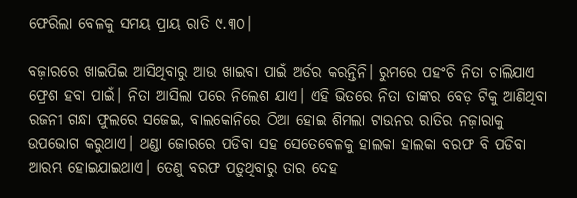ଫେରିଲା ବେଳକୁ ସମୟ ପ୍ରାୟ ରାତି ୯.୩୦।

ବଜ଼ାରରେ ଖାଇପିଇ ଆସିଥିବାରୁ ଆଉ ଖାଇବା ପାଇଁ ଅର୍ଡର କରନ୍ତିନି। ରୁମରେ ପହଂଚି ନିତା ଚାଲିଯାଏ ଫ୍ରେଶ ହବା ପାଇଁ। ନିତା ଆସିଲା ପରେ ନିଲେଶ ଯାଏ। ଏହି ଭିତରେ ନିତା ତାଙ୍କର ବେଡ଼ ଟିକୁ ଆଣିଥିବା ରଜନୀ ଗନ୍ଧା ଫୁଲରେ ସଜେଇ, ବାଲକୋନିରେ ଠିଆ ହୋଇ ଶିମଲା ଟାଉନର ରାତିର ନଜ଼ାରାକୁ ଉପଭୋଗ କରୁଥାଏ। ଥଣ୍ଡା ଜୋରରେ ପଡିବା ସହ ସେତେବେଳକୁ ହାଲକା ହାଲକା ବରଫ ବି ପଡିବା ଆରମ୍ଭ ହୋଇଯାଇଥାଏ। ତେଣୁ ବରଫ ପଡ଼ୁଥିବାରୁ ତାର ଦେହ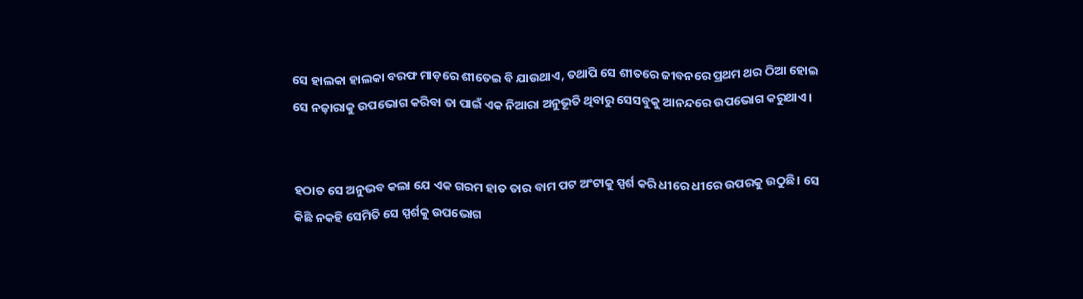ସେ ହାଲକା ହାଲକା ବରଫ ମାଡ଼ରେ ଶୀତେଇ ବି ଯାଉଥାଏ, ତଥାପି ସେ ଶୀତରେ ଜୀବନରେ ପ୍ରଥମ ଥର ଠିଆ ହୋଇ ସେ ନଜ଼ାରାକୁ ଉପଭୋଗ କରିବା ତା ପାଇଁ ଏକ ନିଆରା ଅନୁଭୂତି ଥିବାରୁ ସେସବୁକୁ ଆନନ୍ଦରେ ଉପଭୋଗ କରୁଥାଏ।


ହଠାତ ସେ ଅନୁଭବ କଲା ଯେ ଏକ ଗରମ ହାତ ତାର ବାମ ପଟ ଅଂଟାକୁ ସ୍ପର୍ଶ କରି ଧୀରେ ଧୀରେ ଉପରକୁ ଉଠୁଛି। ସେ କିଛି ନକହି ସେମିତି ସେ ସ୍ପର୍ଶକୁ ଉପଭୋଗ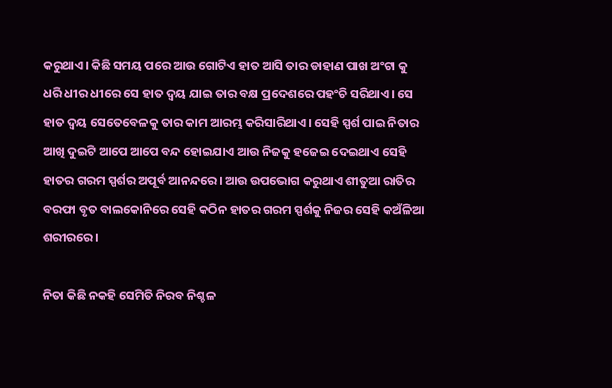କରୁଥାଏ। କିଛି ସମୟ ପରେ ଆଉ ଗୋଟିଏ ହାତ ଆସି ତାର ଡାହାଣ ପାଖ ଅଂଟା କୁ ଧରି ଧୀର ଧୀରେ ସେ ହାତ ଦ୍ବୟ ଯାଇ ତାର ବକ୍ଷ ପ୍ରଦେଶରେ ପହଂଚି ସରିଥାଏ। ସେ ହାତ ଦ୍ବୟ ସେତେବେଳକୁ ତାର କାମ ଆରମ୍ଭ କରିସାରିଥାଏ। ସେହି ସ୍ପର୍ଶ ପାଇ ନିତାର ଆଖି ଦୁଇଟି ଆପେ ଆପେ ବନ୍ଦ ହୋଇଯାଏ ଆଉ ନିଜକୁ ହଜେଇ ଦେଇଥାଏ ସେହି ହାତର ଗରମ ସ୍ପର୍ଶର ଅପୂର୍ବ ଆନନ୍ଦରେ। ଆଉ ଉପଭୋଗ କରୁଥାଏ ଶୀତୁଆ ରାତିର ବରଫା ବୃତ ବାଲକୋନିରେ ସେହି କଠିନ ହାତର ଗରମ ସ୍ପର୍ଶକୁ ନିଜର ସେହି କଅଁଳିଆ ଶରୀରରେ।

ନିତା କିଛି ନକହି ସେମିତି ନିରବ ନିଶ୍ଚଳ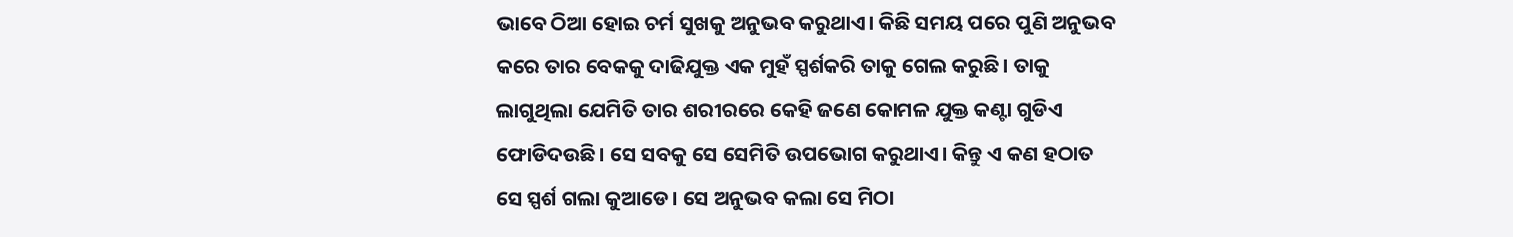ଭାବେ ଠିଆ ହୋଇ ଚର୍ମ ସୁଖକୁ ଅନୁଭବ କରୁଥାଏ। କିଛି ସମୟ ପରେ ପୁଣି ଅନୁଭବ କରେ ତାର ବେକକୁ ଦାଢିଯୁକ୍ତ ଏକ ମୁହଁ ସ୍ପର୍ଶକରି ତାକୁ ଗେଲ କରୁଛି। ତାକୁ ଲାଗୁଥିଲା ଯେମିତି ତାର ଶରୀରରେ କେହି ଜଣେ କୋମଳ ଯୁକ୍ତ କଣ୍ଟା ଗୁଡିଏ ଫୋଡିଦଉଛି। ସେ ସବକୁ ସେ ସେମିତି ଉପଭୋଗ କରୁଥାଏ। କିନ୍ତୁ ଏ କଣ ହଠାତ ସେ ସ୍ପର୍ଶ ଗଲା କୁଆଡେ। ସେ ଅନୁଭବ କଲା ସେ ମିଠା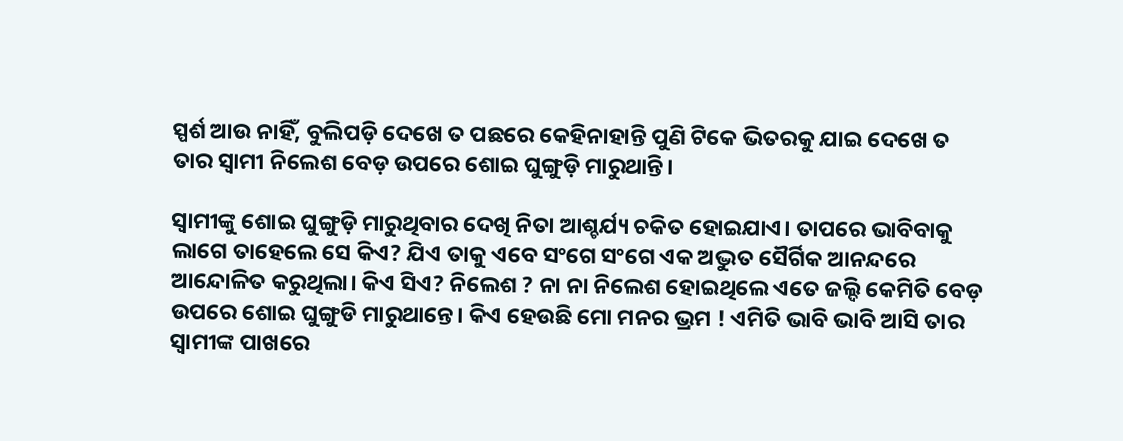ସ୍ପର୍ଶ ଆଉ ନାହିଁ, ବୁଲିପଡ଼ି ଦେଖେ ତ ପଛରେ କେହିନାହାନ୍ତି ପୁଣି ଟିକେ ଭିତରକୁ ଯାଇ ଦେଖେ ତ ତାର ସ୍ୱାମୀ ନିଲେଶ ବେଡ଼ ଉପରେ ଶୋଇ ଘୁଙ୍ଗୁଡ଼ି ମାରୁଥାନ୍ତି।

ସ୍ୱାମୀଙ୍କୁ ଶୋଇ ଘୁଙ୍ଗୁଡ଼ି ମାରୁଥିବାର ଦେଖି ନିତା ଆଶ୍ଚର୍ଯ୍ୟ ଚକିତ ହୋଇଯାଏ। ତାପରେ ଭାବିବାକୁ ଲାଗେ ତାହେଲେ ସେ କିଏ? ଯିଏ ତାକୁ ଏବେ ସଂଗେ ସଂଗେ ଏକ ଅଦ୍ଭୁତ ସୈର୍ଗିକ ଆନନ୍ଦରେ ଆନ୍ଦୋଳିତ କରୁଥିଲା। କିଏ ସିଏ? ନିଲେଶ ? ନା ନା ନିଲେଶ ହୋଇଥିଲେ ଏତେ ଜଲ୍ଦି କେମିତି ବେଡ଼ ଉପରେ ଶୋଇ ଘୁଙ୍ଗୁଡି ମାରୁଥାନ୍ତେ। କିଏ ହେଉଛି ମୋ ମନର ଭ୍ରମ ! ଏମିତି ଭାବି ଭାବି ଆସି ତାର ସ୍ୱାମୀଙ୍କ ପାଖରେ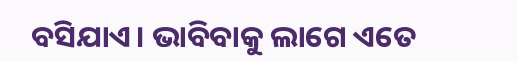ବସିଯାଏ। ଭାବିବାକୁ ଲାଗେ ଏତେ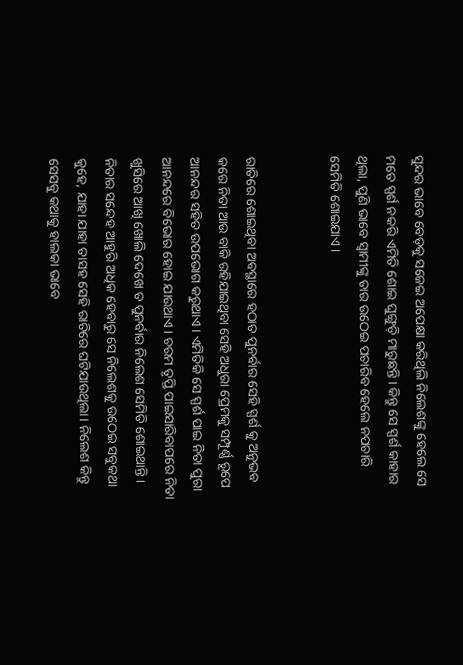ସୁନ୍ଦର ଭାବେ ବେଡ଼କୁ ସଜେଇ ଅପେକ୍ଷା କରିଥିଲି ନିଲେଶଙ୍କୁ ହେଲେ ସେ ମତେ ସ୍ପର୍ଶ ନକରି ଏମିତି ଶୋଇ ଘୁଙ୍ଗୁଡ଼ି ମାରୁଛନ୍ତି। କିନ୍ତୁ ସେ ସ୍ପର୍ଶ କାହାର ଥିଲା, ପୁଣି ଭାବେ ସ୍ୱାମୀଙ୍କୁ ତାର ଉଠେଇ ପଚାରିବ ହେଲେ ନପଚାରି ସେମିତି ଶୋଇଯାଏ।


ରାତିରେ ଶୋଇଥିବା ଅବସ୍ଥାରେ ହଠାତ ପୁନର୍ବାର ସେହି ସ୍ପର୍ଶ କୁ ଅନୁଭବ କରେ ନିତା ଆଉ ବାକି ରହିଯାଇଥିବା ସେହି ଅଧୁରା ପ୍ରେମକୁ ସମ୍ପୂର୍ଣ୍ଣ ରୂପେ ଆନନ୍ଦର ସହିତ ଉପଭୋଗ କରୁଥାଏ। ଏମିତିକି ସେ ସ୍ପର୍ଶ ପାଇ ନିତା ପୁରା ଆନନ୍ଦରେ ବିଭୋର ହୋଇ ଯାଉଥାଏ। ଚରମ ତୃପ୍ତି ପାଇସାରିବାପରେ ନିତା ଖୁସିରେ ଆଖି ଖୋଲି ଦେଖେ ତ ପୁନର୍ବାର ନିଲେଶ ସେମିତି ଶୋଇଥାନ୍ତି। ନିତାର ସନ୍ଦେହ ଆହୁରି ଅଧିକ ହେବାରୁ ସେ ନିଲେଶକୁ ଉଠେଇ ସବୁକଥା କୁହେ, ଯାହା ଯାହା ତାସହ ସେହି ରାତିରେ ଘଟିଯାଉଥିଲା। ନିଲେଶ କିନ୍ତୁ ସେସବୁ କଥାକୁ ହାଲକା ଭାବେ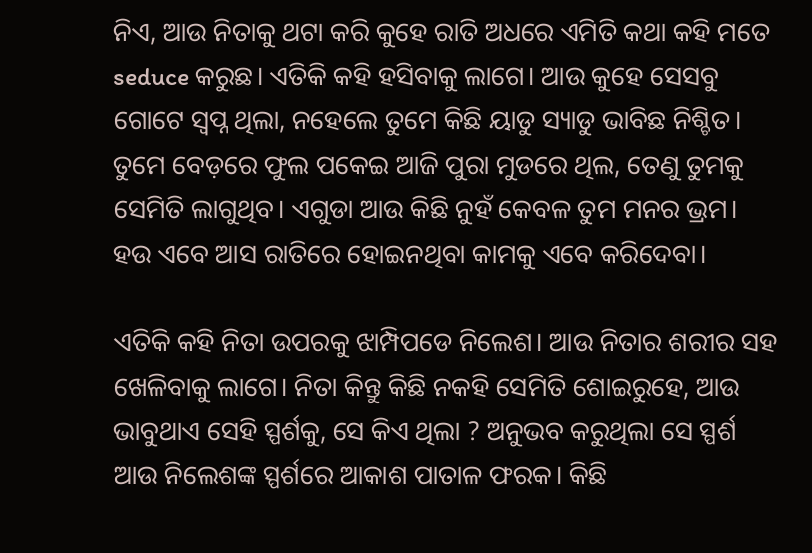ନିଏ, ଆଉ ନିତାକୁ ଥଟା କରି କୁହେ ରାତି ଅଧରେ ଏମିତି କଥା କହି ମତେ seduce କରୁଛ। ଏତିକି କହି ହସିବାକୁ ଲାଗେ। ଆଉ କୁହେ ସେସବୁ ଗୋଟେ ସ୍ୱପ୍ନ ଥିଲା, ନହେଲେ ତୁମେ କିଛି ୟାଡୁ ସ୍ୟାଡୁ ଭାବିଛ ନିଶ୍ଚିତ। ତୁମେ ବେଡ଼ରେ ଫୁଲ ପକେଇ ଆଜି ପୁରା ମୁଡରେ ଥିଲ, ତେଣୁ ତୁମକୁ ସେମିତି ଲାଗୁଥିବ। ଏଗୁଡା ଆଉ କିଛି ନୁହଁ କେବଳ ତୁମ ମନର ଭ୍ରମ। ହଉ ଏବେ ଆସ ରାତିରେ ହୋଇନଥିବା କାମକୁ ଏବେ କରିଦେବା।

ଏତିକି କହି ନିତା ଉପରକୁ ଝାମ୍ପିପଡେ ନିଲେଶ। ଆଉ ନିତାର ଶରୀର ସହ ଖେଳିବାକୁ ଲାଗେ। ନିତା କିନ୍ତୁ କିଛି ନକହି ସେମିତି ଶୋଇରୁହେ, ଆଉ ଭାବୁଥାଏ ସେହି ସ୍ପର୍ଶକୁ, ସେ କିଏ ଥିଲା ? ଅନୁଭବ କରୁଥିଲା ସେ ସ୍ପର୍ଶ ଆଉ ନିଲେଶଙ୍କ ସ୍ପର୍ଶରେ ଆକାଶ ପାତାଳ ଫରକ। କିଛି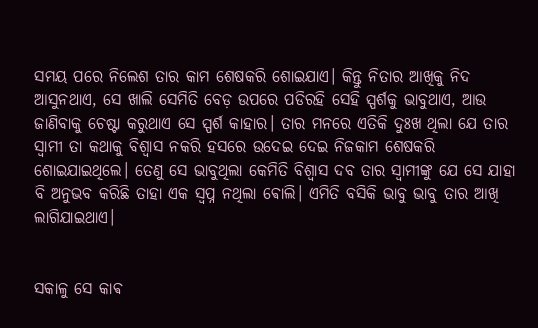ସମୟ ପରେ ନିଲେଶ ତାର କାମ ଶେଷକରି ଶୋଇଯାଏ। କିନ୍ତୁ ନିତାର ଆଖିକୁ ନିଦ ଆସୁନଥାଏ, ସେ ଖାଲି ସେମିତି ବେଡ଼ ଉପରେ ପଡିରହି ସେହି ସ୍ପର୍ଶକୁ ଭାବୁଥାଏ, ଆଉ ଜାଣିବାକୁ ଚେଷ୍ଟା କରୁଥାଏ ସେ ସ୍ପର୍ଶ କାହାର। ତାର ମନରେ ଏତିକି ଦୁଃଖ ଥିଲା ଯେ ତାର ସ୍ୱାମୀ ତା କଥାକୁ ବିଶ୍ୱାସ ନକରି ହସରେ ଉଦେଇ ଦେଇ ନିଜକାମ ଶେଷକରି ଶୋଇଯାଇଥିଲେ। ତେଣୁ ସେ ଭାବୁଥିଲା କେମିତି ବିଶ୍ୱାସ ଦବ ତାର ସ୍ୱାମୀଙ୍କୁ ଯେ ସେ ଯାହା ବି ଅନୁଭବ କରିଛି ତାହା ଏକ ସ୍ୱପ୍ନ ନଥିଲା ଵୋଲି। ଏମିତି ବସିକି ଭାବୁ ଭାବୁ ତାର ଆଖି ଲାଗିଯାଇଥାଏ।


ସକାଳୁ ସେ କାଵ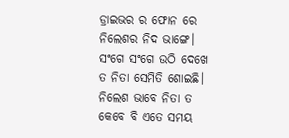ଡ୍ରାଇଭର ର ଫୋନ ରେ ନିଲେଶର ନିଦ ଭାଙ୍ଗେ। ସଂଗେ ସଂଗେ ଉଠି ଦେଖେ ତ ନିତା ସେମିତି ଶୋଇଛି। ନିଲେଶ ଭାବେ ନିତା ତ କେବେ ବି ଏତେ ସମୟ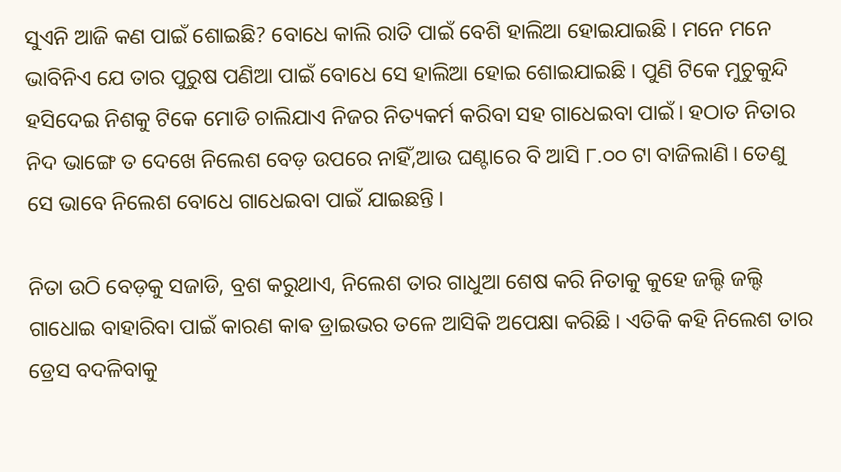ସୁଏନି ଆଜି କଣ ପାଇଁ ଶୋଇଛି? ବୋଧେ କାଲି ରାତି ପାଇଁ ବେଶି ହାଲିଆ ହୋଇଯାଇଛି। ମନେ ମନେ ଭାବିନିଏ ଯେ ତାର ପୁରୁଷ ପଣିଆ ପାଇଁ ବୋଧେ ସେ ହାଲିଆ ହୋଇ ଶୋଇଯାଇଛି। ପୁଣି ଟିକେ ମୁଚୁକୁନ୍ଦି ହସିଦେଇ ନିଶକୁ ଟିକେ ମୋଡି ଚାଲିଯାଏ ନିଜର ନିତ୍ୟକର୍ମ କରିବା ସହ ଗାଧେଇବା ପାଇଁ। ହଠାତ ନିତାର ନିଦ ଭାଙ୍ଗେ ତ ଦେଖେ ନିଲେଶ ବେଡ଼ ଉପରେ ନାହିଁ,ଆଉ ଘଣ୍ଟାରେ ବି ଆସି ୮.୦୦ ଟା ବାଜିଲାଣି। ତେଣୁ ସେ ଭାବେ ନିଲେଶ ବୋଧେ ଗାଧେଇବା ପାଇଁ ଯାଇଛନ୍ତି।

ନିତା ଉଠି ବେଡ଼କୁ ସଜାଡି, ବ୍ରଶ କରୁଥାଏ, ନିଲେଶ ତାର ଗାଧୁଆ ଶେଷ କରି ନିତାକୁ କୁହେ ଜଲ୍ଦି ଜଲ୍ଦି ଗାଧୋଇ ବାହାରିବା ପାଇଁ କାରଣ କାଵ ଡ୍ରାଇଭର ତଳେ ଆସିକି ଅପେକ୍ଷା କରିଛି। ଏତିକି କହି ନିଲେଶ ତାର ଡ୍ରେସ ବଦଳିବାକୁ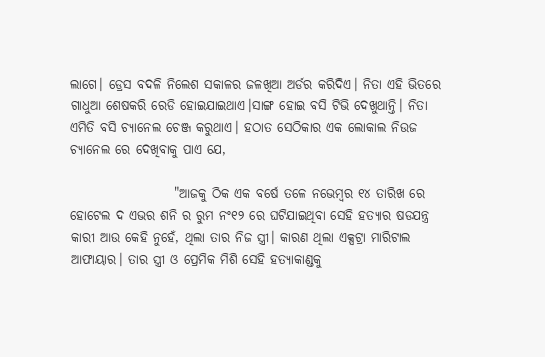ଲାଗେ। ଡ୍ରେସ ବଦଳି ନିଲେଶ ସକାଳର ଜଳଖିଆ ଅର୍ଡର କରିଦିଏ। ନିତା ଏହି ଭିତରେ ଗାଧୁଆ ଶେଷକରି ରେଡି ହୋଇଯାଇଥାଏ।ସାଙ୍ଗ ହୋଇ ବସି ଟିଭି ଦେଖୁଥାନ୍ତି। ନିତା ଏମିତି ବସି ଚ୍ୟାନେଲ ଚେଞ୍ଜ କରୁଥାଏ। ହଠାତ ସେଠିକାର ଏକ ଲୋକାଲ ନିଉଜ ଚ୍ୟାନେଲ ରେ ଦେଖିବାକୁ ପାଏ ଯେ,

                    "ଆଜକୁ ଠିକ ଏକ ବର୍ଷେ ତଳେ ନଭେମ୍ବର ୧୪ ତାରିଖ ରେ ହୋଟେଲ ଦ ଏଭର ଶନି ର ରୁମ ନଂ୧୨ ରେ ଘଟିଯାଇଥିବା ସେହି ହତ୍ୟାର ଷଡଯନ୍ତ୍ର କାରୀ ଆଉ କେହି ନୁହେଁ, ଥିଲା ତାର ନିଜ ସ୍ତ୍ରୀ। କାରଣ ଥିଲା ଏକ୍ସଟ୍ରା ମାରିଟାଲ ଆଫାୟାର। ତାର ସ୍ତ୍ରୀ ଓ ପ୍ରେମିକ ମିଶି ସେହି ହତ୍ୟାକାଣ୍ଡକୁ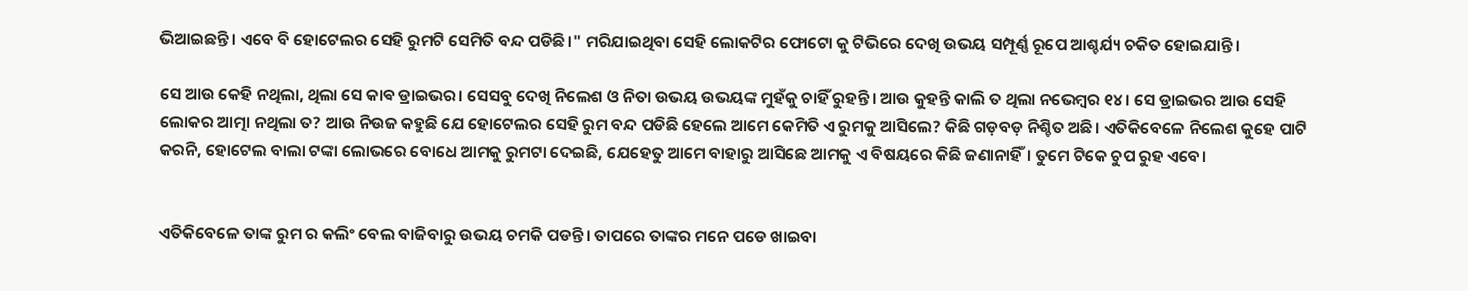ଭିଆଇଛନ୍ତି। ଏବେ ବି ହୋଟେଲର ସେହି ରୁମଟି ସେମିତି ବନ୍ଦ ପଡିଛି।" ମରିଯାଇଥିବା ସେହି ଲୋକଟିର ଫୋଟୋ କୁ ଟିଭିରେ ଦେଖି ଉଭୟ ସମ୍ପୂର୍ଣ୍ଣ ରୂପେ ଆଶ୍ଚର୍ଯ୍ୟ ଚକିତ ହୋଇଯାନ୍ତି।

ସେ ଆଉ କେହି ନଥିଲା, ଥିଲା ସେ କାଵ ଡ୍ରାଇଭର। ସେସବୁ ଦେଖି ନିଲେଶ ଓ ନିତା ଉଭୟ ଉଭୟଙ୍କ ମୁହଁକୁ ଚାହିଁ ରୁହନ୍ତି। ଆଉ କୁହନ୍ତି କାଲି ତ ଥିଲା ନଭେମ୍ବର ୧୪। ସେ ଡ୍ରାଇଭର ଆଉ ସେହି ଲୋକର ଆତ୍ମା ନଥିଲା ତ? ଆଉ ନିଉଜ କହୁଛି ଯେ ହୋଟେଲର ସେହି ରୁମ ବନ୍ଦ ପଡିଛି ହେଲେ ଆମେ କେମିତି ଏ ରୁମକୁ ଆସିଲେ? କିଛି ଗଡ଼ବଡ଼ ନିଶ୍ଚିତ ଅଛି। ଏତିକିବେଳେ ନିଲେଶ କୁହେ ପାଟି କରନି, ହୋଟେଲ ବାଲା ଟଙ୍କା ଲୋଭରେ ବୋଧେ ଆମକୁ ରୁମଟା ଦେଇଛି, ଯେହେତୁ ଆମେ ବାହାରୁ ଆସିଛେ ଆମକୁ ଏ ବିଷୟରେ କିଛି ଜଣାନାହିଁ। ତୁମେ ଟିକେ ଚୁପ ରୁହ ଏବେ।


ଏତିକିବେଳେ ତାଙ୍କ ରୁମ ର କଲିଂ ବେଲ ବାଜିବାରୁ ଉଭୟ ଚମକି ପଡନ୍ତି। ତାପରେ ତାଙ୍କର ମନେ ପଡେ ଖାଇବା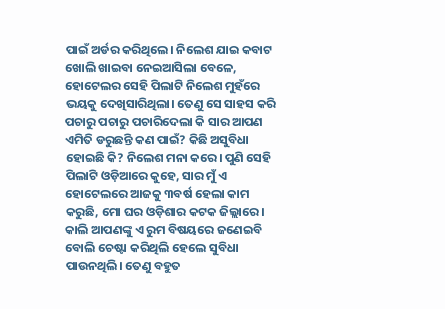ପାଇଁ ଅର୍ଡର କରିଥିଲେ। ନିଲେଶ ଯାଇ କବାଟ ଖୋଲି ଖାଇବା ନେଇଆସିଲା ବେଳେ, ହୋଟେଲର ସେହି ପିଲାଟି ନିଲେଶ ମୁହଁରେ ଭୟକୁ ଦେଖିସାରିଥିଲା। ତେଣୁ ସେ ସାହସ କରି ପଚାରୁ ପଚାରୁ ପଚାରିଦେଲା କି ସାର ଆପଣ ଏମିତି ଡରୁଛନ୍ତି କଣ ପାଇଁ? କିଛି ଅସୁବିଧା ହୋଇଛି କି? ନିଲେଶ ମନା କରେ। ପୁଣି ସେହି ପିଲାଟି ଓଡ଼ିଆରେ କୁହେ, ସାର ମୁଁ ଏ ହୋଟେଲରେ ଆଜକୁ ୩ବର୍ଷ ହେଲା କାମ କରୁଛି, ମୋ ଘର ଓଡ଼ିଶାର କଟକ ଜିଲ୍ଲାରେ। କାଲି ଆପଣଙ୍କୁ ଏ ରୁମ ବିଷୟରେ ଜଣେଇବି ବୋଲି ଚେଷ୍ଟା କରିଥିଲି ହେଲେ ସୁବିଧା ପାଉନଥିଲି। ତେଣୁ ବହୁତ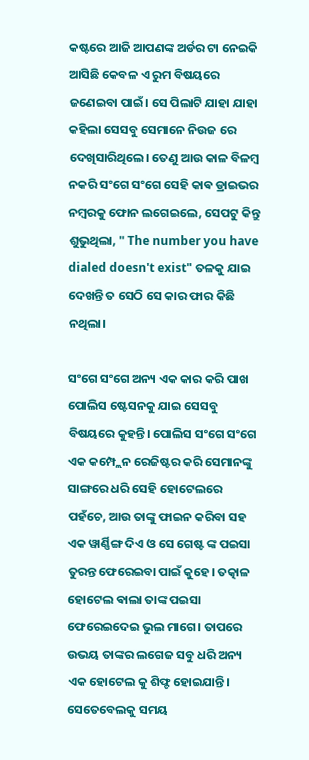କଷ୍ଟରେ ଆଜି ଆପଣଙ୍କ ଅର୍ଡର ଟା ନେଇକି ଆସିଛି କେବଳ ଏ ରୁମ ବିଷୟରେ ଜଣେଇବା ପାଇଁ। ସେ ପିଲାଟି ଯାହା ଯାହା କହିଲା ସେସବୁ ସେମାନେ ନିଉଜ ରେ ଦେଖିସାରିଥିଲେ। ତେଣୁ ଆଉ କାଳ ବିଳମ୍ବ ନକରି ସଂଗେ ସଂଗେ ସେହି କାଵ ଡ୍ରାଇଭର ନମ୍ବରକୁ ଫୋନ ଲଗେଇଲେ, ସେପଟୁ କିନ୍ତୁ ଶୁଭୁଥିଲା, " The number you have dialed doesn't exist" ତଳକୁ ଯାଇ ଦେଖନ୍ତି ତ ସେଠି ସେ କାର ଫାର କିଛି ନଥିଲା।

ସଂଗେ ସଂଗେ ଅନ୍ୟ ଏକ କାର କରି ପାଖ ପୋଲିସ ଷ୍ଟେସନକୁ ଯାଇ ସେସବୁ ବିଷୟରେ କୁହନ୍ତି। ପୋଲିସ ସଂଗେ ସଂଗେ ଏକ କମ୍ପ୍ଲେନ ରେଜିଷ୍ଟର କରି ସେମାନଙ୍କୁ ସାଙ୍ଗରେ ଧରି ସେହି ହୋଟେଲରେ ପହଁଚେ, ଆଉ ତାଙ୍କୁ ଫାଇନ କରିବା ସହ ଏକ ୱାର୍ଣ୍ଣିଙ୍ଗ ଦିଏ ଓ ସେ ଗେଷ୍ଟ ଙ୍କ ପଇସା ତୁରନ୍ତ ଫେରେଇବା ପାଇଁ କୁହେ। ତତ୍କାଳ ହୋଟେଲ ଵାଲା ତାଙ୍କ ପଇସା ଫେରେଇଦେଇ ଭୁଲ ମାଗେ। ତାପରେ ଉଭୟ ତାଙ୍କର ଲଗେଜ ସବୁ ଧରି ଅନ୍ୟ ଏକ ହୋଟେଲ କୁ ଶିଫ୍ଟ ହୋଇଯାନ୍ତି। ସେତେବେଲକୁ ସମୟ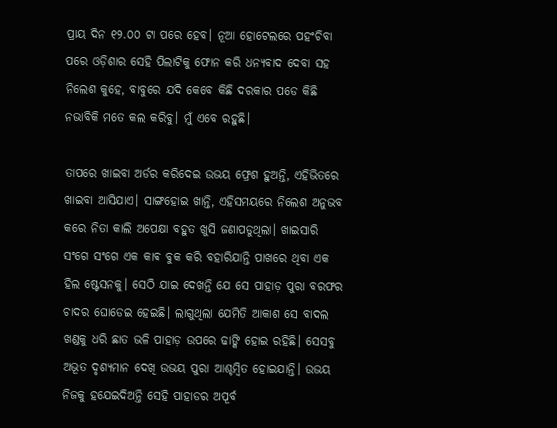ପ୍ରାୟ ଦିନ ୧୨.୦୦ ଟା ପରେ ହେବ। ନୂଆ ହୋଟେଲରେ ପହଂଚିବା ପରେ ଓଡ଼ିଶାର ସେହି ପିଲାଟିକୁ ଫୋନ କରି ଧନ୍ୟବାଦ ଦେବା ସହ ନିଲେଶ କୁହେ, ବାବୁରେ ଯଦି କେବେ କିଛି ଦରକାର ପଡେ କିଛି ନଭାବିକି ମତେ କଲ କରିବୁ। ମୁଁ ଏବେ ରହୁଛି।

ତାପରେ ଖାଇବା ଅର୍ଡର କରିଦେଇ ଉଭୟ ଫ୍ରେଶ ହୁଅନ୍ତି, ଏହିଭିତରେ ଖାଇବା ଆସିଯାଏ। ସାଙ୍ଗହୋଇ ଖାନ୍ତି, ଏହିସମୟରେ ନିଲେଶ ଅନୁଭବ କରେ ନିତା କାଲି ଅପେକ୍ଷା ବହୁତ ଖୁସି ଜଣାପଡୁଥିଲା। ଖାଇସାରି ସଂଗେ ସଂଗେ ଏକ କାଵ ବୁକ କରି ବହାରିଯାନ୍ତି ପାଖରେ ଥିବା ଏକ ହିଲ ଷ୍ଟେସନକୁ। ସେଠି ଯାଇ ଦେଖନ୍ତି ଯେ ସେ ପାହାଡ଼ ପୁରା ବରଫର ଚାଦର ଘୋଡେଇ ହେଇଛି। ଲାଗୁଥିଲା ଯେମିତି ଆକାଶ ସେ ବାଦଲ ଖଣ୍ଡକୁ ଧରି ଛାତ ଭଳି ପାହାଡ଼ ଉପରେ ଢାଙ୍କି ହୋଇ ରହିଛି। ସେସବୁ ଅଭୂତ ଦୃଶ୍ୟମାନ ଦେଖି ଉଭୟ ପୁରା ଆଶ୍ଚମ୍ବିତ ହୋଇଯାନ୍ତି। ଉଭୟ ନିଜକୁ ହଯେଇଦିଅନ୍ତି ସେହି ପାହାଡର ଅପୂର୍ବ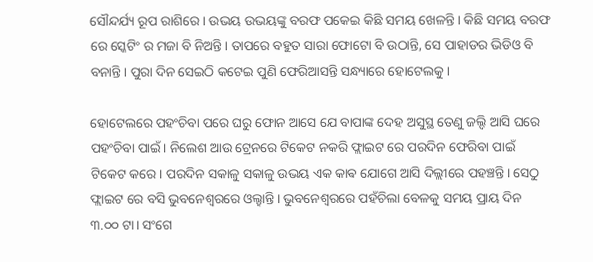ସୌନ୍ଦର୍ଯ୍ୟ ରୂପ ରାଶିରେ। ଉଭୟ ଉଭୟଙ୍କୁ ବରଫ ପକେଇ କିଛି ସମୟ ଖେଳନ୍ତି। କିଛି ସମୟ ବରଫ ରେ ସ୍କେଟିଂ ର ମଜା ବି ନିଅନ୍ତି। ତାପରେ ବହୁତ ସାରା ଫୋଟୋ ବି ଉଠାନ୍ତି, ସେ ପାହାଡର ଭିଡିଓ ବି ବନାନ୍ତି। ପୁରା ଦିନ ସେଇଠି କଟେଇ ପୁଣି ଫେରିଆସନ୍ତି ସନ୍ଧ୍ୟାରେ ହୋଟେଲକୁ।

ହୋଟେଲରେ ପହଂଚିବା ପରେ ଘରୁ ଫୋନ ଆସେ ଯେ ବାପାଙ୍କ ଦେହ ଅସୁସ୍ଥ ତେଣୁ ଜଲ୍ଦି ଆସି ଘରେ ପହଂଚିବା ପାଇଁ। ନିଲେଶ ଆଉ ଟ୍ରେନରେ ଟିକେଟ ନକରି ଫ୍ଲାଇଟ ରେ ପରଦିନ ଫେରିବା ପାଇଁ ଟିକେଟ କରେ। ପରଦିନ ସକାଳୁ ସକାଳୁ ଉଭୟ ଏକ କାଵ ଯୋଗେ ଆସି ଦିଲ୍ଲୀରେ ପହଞ୍ଚନ୍ତି। ସେଠୁ ଫ୍ଲାଇଟ ରେ ବସି ଭୁବନେଶ୍ୱରରେ ଓଲ୍ହାନ୍ତି। ଭୁବନେଶ୍ୱରରେ ପହଁଚିଲା ବେଳକୁ ସମୟ ପ୍ରାୟ ଦିନ ୩.୦୦ ଟା। ସଂଗେ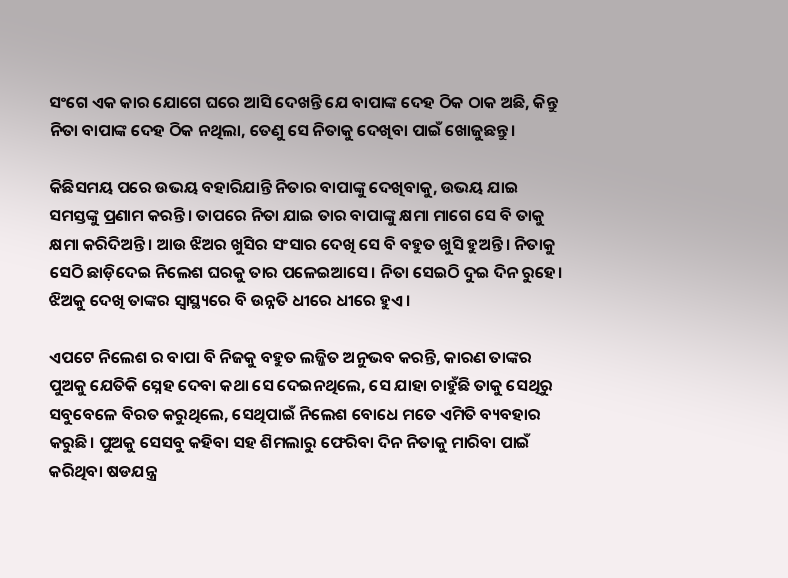ସଂଗେ ଏକ କାର ଯୋଗେ ଘରେ ଆସି ଦେଖନ୍ତି ଯେ ବାପାଙ୍କ ଦେହ ଠିକ ଠାକ ଅଛି, କିନ୍ତୁ ନିତା ବାପାଙ୍କ ଦେହ ଠିକ ନଥିଲା, ତେଣୁ ସେ ନିତାକୁ ଦେଖିବା ପାଇଁ ଖୋଜୁଛନ୍ତୁ।

କିଛିସମୟ ପରେ ଉଭୟ ବହାରିଯାନ୍ତି ନିତାର ବାପାଙ୍କୁ ଦେଖିବାକୁ, ଉଭୟ ଯାଇ ସମସ୍ତଙ୍କୁ ପ୍ରଣାମ କରନ୍ତି। ତାପରେ ନିତା ଯାଇ ତାର ବାପାଙ୍କୁ କ୍ଷମା ମାଗେ ସେ ବି ତାକୁ କ୍ଷମା କରିଦିଅନ୍ତି। ଆଉ ଝିଅର ଖୁସିର ସଂସାର ଦେଖି ସେ ବି ବହୁତ ଖୁସି ହୁଅନ୍ତି। ନିତାକୁ ସେଠି ଛାଡ଼ିଦେଇ ନିଲେଶ ଘରକୁ ତାର ପଳେଇଆସେ। ନିତା ସେଇଠି ଦୁଇ ଦିନ ରୁହେ। ଝିଅକୁ ଦେଖି ତାଙ୍କର ସ୍ୱାସ୍ଥ୍ୟରେ ବି ଉନ୍ନତି ଧୀରେ ଧୀରେ ହୁଏ।

ଏପଟେ ନିଲେଶ ର ବାପା ବି ନିଜକୁ ବହୁତ ଲଜ୍ଜିତ ଅନୁଭବ କରନ୍ତି, କାରଣ ତାଙ୍କର ପୁଅକୁ ଯେତିକି ସ୍ନେହ ଦେବା କଥା ସେ ଦେଇନଥିଲେ, ସେ ଯାହା ଚାହୁଁଛି ତାକୁ ସେଥିରୁ ସବୁବେଳେ ବିରତ କରୁଥିଲେ, ସେଥିପାଇଁ ନିଲେଶ ବୋଧେ ମତେ ଏମିତି ବ୍ୟବହାର କରୁଛି। ପୁଅକୁ ସେସବୁ କହିବା ସହ ଶିମଲାରୁ ଫେରିବା ଦିନ ନିତାକୁ ମାରିବା ପାଇଁ କରିଥିବା ଷଡଯନ୍ତ୍ର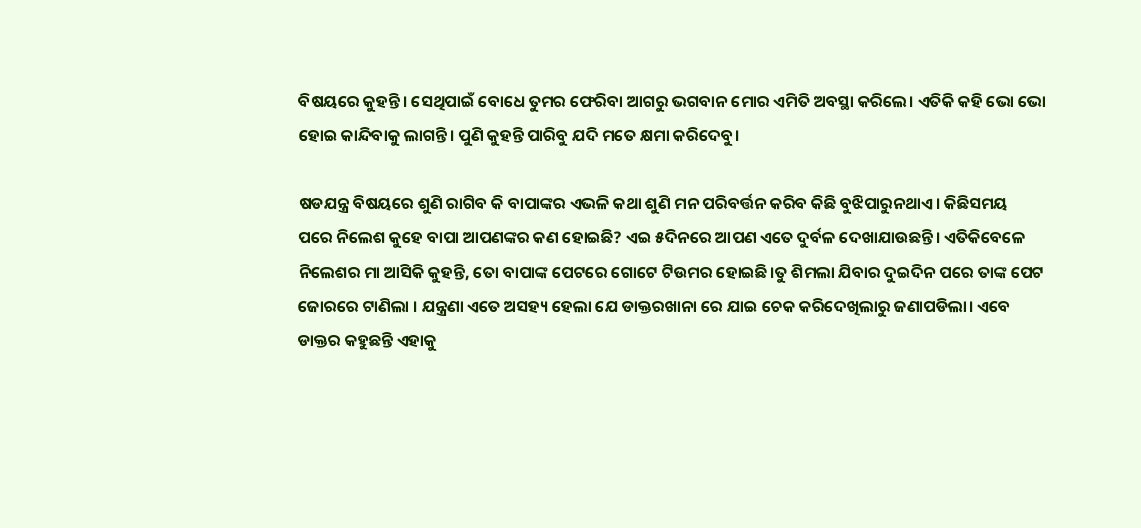ବିଷୟରେ କୁହନ୍ତି। ସେଥିପାଇଁ ବୋଧେ ତୁମର ଫେରିବା ଆଗରୁ ଭଗବାନ ମୋର ଏମିତି ଅବସ୍ଥା କରିଲେ। ଏତିକି କହି ଭୋ ଭୋ ହୋଇ କାନ୍ଦିବାକୁ ଲାଗନ୍ତି। ପୁଣି କୁହନ୍ତି ପାରିବୁ ଯଦି ମତେ କ୍ଷମା କରିଦେବୁ।

ଷଡଯନ୍ତ୍ର ବିଷୟରେ ଶୁଣି ରାଗିବ କି ବାପାଙ୍କର ଏଭଳି କଥା ଶୁଣି ମନ ପରିବର୍ତ୍ତନ କରିବ କିଛି ବୁଝିପାରୁନଥାଏ। କିଛିସମୟ ପରେ ନିଲେଶ କୁହେ ବାପା ଆପଣଙ୍କର କଣ ହୋଇଛି? ଏଇ ୫ଦିନରେ ଆପଣ ଏତେ ଦୁର୍ବଳ ଦେଖାଯାଉଛନ୍ତି। ଏତିକିବେଳେ ନିଲେଶର ମା ଆସିକି କୁହନ୍ତି, ତୋ ବାପାଙ୍କ ପେଟରେ ଗୋଟେ ଟିଉମର ହୋଇଛି।ତୁ ଶିମଲା ଯିବାର ଦୁଇଦିନ ପରେ ତାଙ୍କ ପେଟ ଜୋରରେ ଟାଣିଲା । ଯନ୍ତ୍ରଣା ଏତେ ଅସହ୍ୟ ହେଲା ଯେ ଡାକ୍ତରଖାନା ରେ ଯାଇ ଚେକ କରିଦେଖିଲାରୁ ଜଣାପଡିଲା। ଏବେ ଡାକ୍ତର କହୁଛନ୍ତି ଏହାକୁ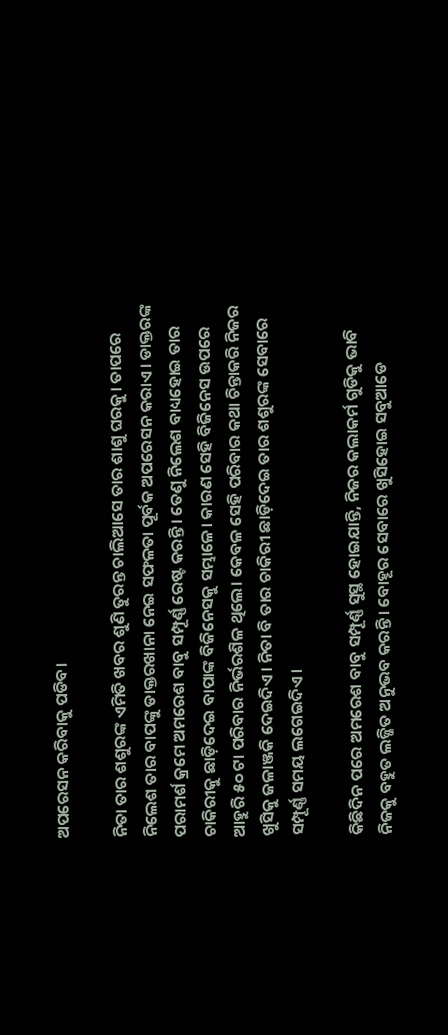ଅପରେସନ କରିବାକୁ ପଡିବ।

ନିତା ତାର ଶଶୁରଙ୍କ ଏମିତି ଖବର ଶୁଣି ତୁରନ୍ତ ଚାଲିଆସେ ତାର ଶାଶୁ ଘରକୁ। ତାପରେ ନିଲେଶ ତାର ବାପଙ୍କୁ ଡାକ୍ତରଖାନା ନେଇ ସଫଳତା ପୂର୍ବକ ଅପରେସନ କରାଏ। ଡାକ୍ତରଙ୍କ ପରାମର୍ଶ କ୍ରମେ ଅମରେଶ ବାବୁ ସମ୍ପୂର୍ଣ୍ଣ ରେଷ୍ଟ କରନ୍ତି। ତେଣୁ ନିଲେଶ ବାଧ୍ୟହୋଇ ତାର ଚାକିରୀକୁ ଛାଡ଼ିଦେଇ ବାପାଙ୍କ ବିଜିନେସକୁ ସମ୍ଭାଳେ। କାରଣ ସେହି ବିଜିନେସ ଉପରେ ଆହୁରି ୫୦ ଟା ପରିବାର ନିର୍ଭରଶିଳ ଥିଲେ। କେବଳ ସେହି ପରିବାର କଥା ଚିନ୍ତାକରି ନିଜର ଖୁସିକୁ ଜଳାଞ୍ଜକି ଦେଇଦିଏ। ନିତା ବି ତାର ଚାକିରୀ ଛାଡ଼ିଦେଇ ତାର ଶଶୁରଙ୍କ ସେବାରେ ସମ୍ପୂର୍ଣ୍ଣ ସମୟ ଲଗେଇଦିଏ।

କିଛିଦିନ ପରେ ଅମରେଶ ବାବୁ ସମ୍ପୂର୍ଣ୍ଣ ସୁସ୍ଥ ହୋଇଯାନ୍ତି, ନିଜର କଲାକର୍ମ ଗୁଡିକୁ ଭାବି ନିଜକୁ ବହୁତ ଲଜ୍ଜିତ ଅନୁଭବ କରନ୍ତି। ବୋହୂର ସେବାରେ ଖୁସିହୋଇ ସବୁଆଡେ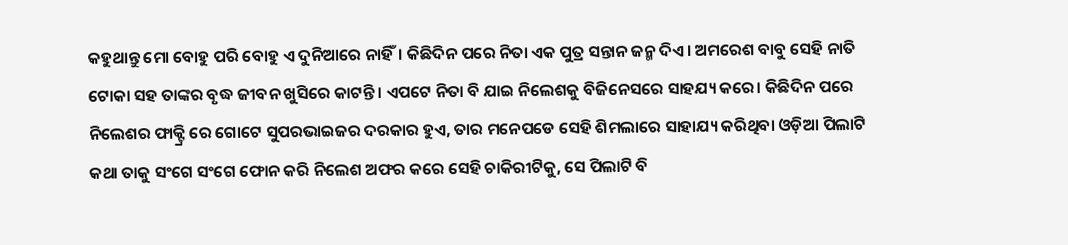କହୁଥାନ୍ତୁ ମୋ ବୋହୁ ପରି ବୋହୁ ଏ ଦୁନିଆରେ ନାହିଁ। କିଛିଦିନ ପରେ ନିତା ଏକ ପୁତ୍ର ସନ୍ତାନ ଜନ୍ମ ଦିଏ। ଅମରେଶ ବାବୁ ସେହି ନାତି ଟୋକା ସହ ତାଙ୍କର ବୃଦ୍ଧ ଜୀବନ ଖୁସିରେ କାଟନ୍ତି। ଏପଟେ ନିତା ବି ଯାଇ ନିଲେଶକୁ ବିଜିନେସରେ ସାହଯ୍ୟ କରେ। କିଛିଦିନ ପରେ ନିଲେଶର ଫାକ୍ଟ୍ରି ରେ ଗୋଟେ ସୁପରଭାଇଜର ଦରକାର ହୁଏ, ତାର ମନେପଡେ ସେହି ଶିମଲାରେ ସାହାଯ୍ୟ କରିଥିବା ଓଡ଼ିଆ ପିଲାଟି କଥା ତାକୁ ସଂଗେ ସଂଗେ ଫୋନ କରି ନିଲେଶ ଅଫର କରେ ସେହି ଚାକିରୀଟିକୁ, ସେ ପିଲାଟି ବି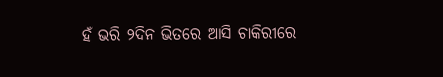ହଁ ଭରି ୨ଦିନ ଭିତରେ ଆସି ଚାକିରୀରେ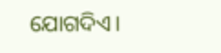ଯୋଗଦିଏ।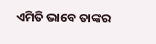ଏମିତି ଭାବେ ତାଙ୍କର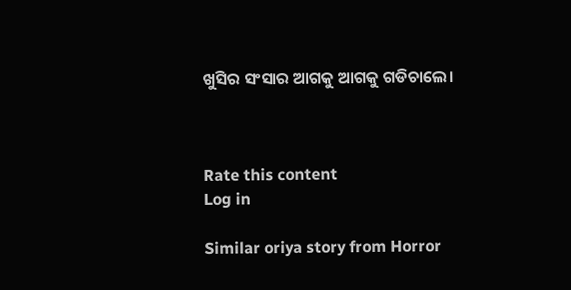ଖୁସିର ସଂସାର ଆଗକୁ ଆଗକୁ ଗଡିଚାଲେ।



Rate this content
Log in

Similar oriya story from Horror